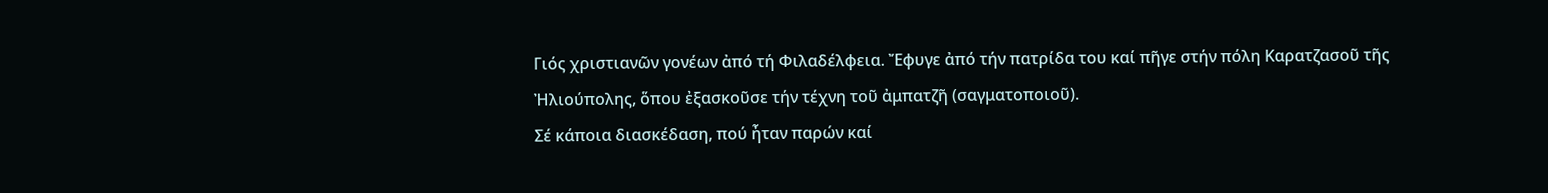Γιός χριστιανῶν γονέων ἀπό τή Φιλαδέλφεια. Ἔφυγε ἀπό τήν πατρίδα του καί πῆγε στήν πόλη Καρατζασοῦ τῆς Ἠλιούπολης, ὅπου ἐξασκοῦσε τήν τέχνη τοῦ ἀμπατζῆ (σαγματοποιοῦ).
Σέ κάποια διασκέδαση, πού ἦταν παρών καί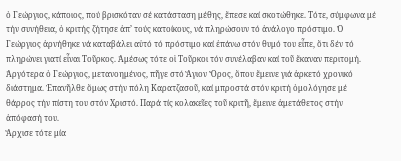ὁ Γεώργιος, κάποιος, πού βρισκόταν σέ κατάσταση μέθης, ἔπεσε καί σκοτώθηκε. Τότε, σύμφωνα μέ τήν συνήθεια, ὁ κριτής ζήτησε ἀπ’ τούς κατοίκους, νά πληρώσουν τό ἀνάλογο πρόστιμο. Ὁ Γεώργιος ἀρνήθηκε νά καταβάλει αὐτό τό πρόστιμο καί ἐπάνω στόν θυμό του εἶπε, ὅτι δέν τό πληρώνει γιατί εἶναι Τοῦρκος. Ἀμέσως τότε οἱ Τοῦρκοι τόν συνέλαβαν καί τοῦ ἔκαναν περιτομή.
Ἀργότερα ὁ Γεώργιος, μετανοημένος, πῆγε στό Ἅγιον Ὄρος, ὅπου ἔμεινε γιά ἀρκετό χρονικό διάστημα. Ἐπανῆλθε ὅμως στήν πόλη Καρατζασοῦ, καί μπροστά στόν κριτή ὁμολόγησε μέ θάρρος τήν πίστη του στόν Χριστό. Παρά τίς κολακεῖες τοῦ κριτῆ, ἔμεινε ἀμετάθετος στήν ἀπόφασή του.
Ἄρχισε τότε μία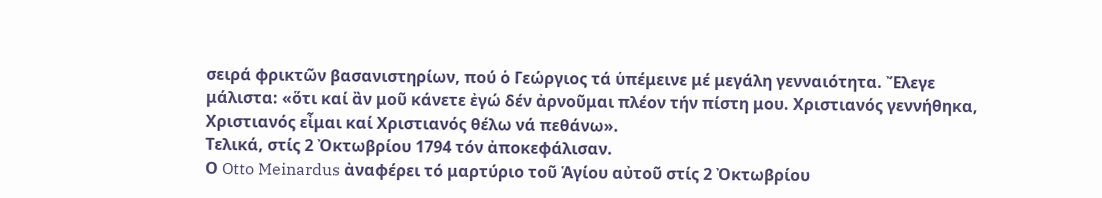σειρά φρικτῶν βασανιστηρίων, πού ὁ Γεώργιος τά ὑπέμεινε μέ μεγάλη γενναιότητα. Ἔλεγε μάλιστα: «ὅτι καί ἂν μοῦ κάνετε ἐγώ δέν ἀρνοῦμαι πλέον τήν πίστη μου. Χριστιανός γεννήθηκα, Χριστιανός εἶμαι καί Χριστιανός θέλω νά πεθάνω».
Τελικά, στίς 2 Ὀκτωβρίου 1794 τόν ἀποκεφάλισαν.
Ο Otto Meinardus ἀναφέρει τό μαρτύριο τοῦ Ἁγίου αὐτοῦ στίς 2 Ὀκτωβρίου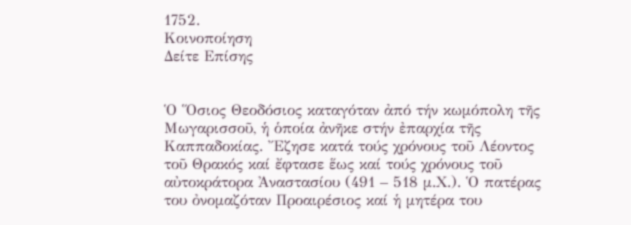1752.
Κοινοποίηση
Δείτε Επίσης


Ὁ Ὅσιος Θεοδόσιος καταγόταν ἀπό τήν κωμόπολη τῆς Μωγαρισσοῦ, ἡ ὁποία ἀνῆκε στήν ἐπαρχία τῆς Καππαδοκίας. Ἔζησε κατά τούς χρόνους τοῦ Λέοντος τοῦ Θρακός καί ἔφτασε ἕως καί τούς χρόνους τοῦ αὐτοκράτορα Ἀναστασίου (491 – 518 μ.Χ.). Ὁ πατέρας του ὀνομαζόταν Προαιρέσιος καί ἡ μητέρα του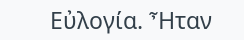Εὐλογία. Ἦταν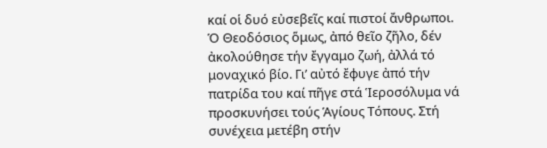καί οἱ δυό εὐσεβεῖς καί πιστοί ἄνθρωποι. Ὁ Θεοδόσιος ὅμως, ἀπό θεῖο ζῆλο, δέν ἀκολούθησε τήν ἔγγαμο ζωή, ἀλλά τό μοναχικό βίο. Γι’ αὐτό ἔφυγε ἀπό τήν πατρίδα του καί πῆγε στά Ἱεροσόλυμα νά προσκυνήσει τούς Ἁγίους Τόπους. Στή συνέχεια μετέβη στήν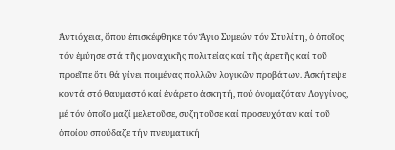Ἀντιόχεια, ὅπου ἐπισκέφθηκε τόν Ἅγιο Συμεών τόν Στυλίτη, ὁ ὁποῖος τόν ἐμύησε στά τῆς μοναχικῆς πολιτείας καί τῆς ἀρετῆς καί τοῦ προεῖπε ὅτι θά γίνει ποιμένας πολλῶν λογικῶν προβάτων. Ἀσκήτεψε κοντά στό θαυμαστό καί ἐνάρετο ἀσκητή, πού ὀνομαζόταν Λογγίνος, μέ τόν ὁποῖο μαζί μελετοῦσε, συζητοῦσε καί προσευχόταν καί τοῦ ὁποίου σπούδαζε τήν πνευματική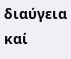διαύγεια καί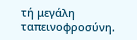τή μεγάλη ταπεινοφροσύνη.